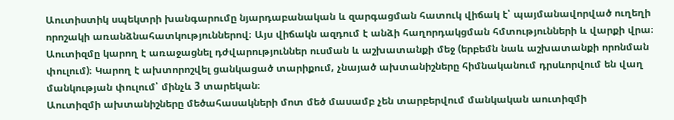Աուտիստիկ սպեկտրի խանգարումը նյարդաբանական և զարգացման հատուկ վիճակ է՝ պայմանավորված ուղեղի որոշակի առանձնահատկություններով։ Այս վիճակն ազդում է անձի հաղորդակցման հմտությունների և վարքի վրա։ Աուտիզմը կարող է առաջացնել դժվարություններ ուսման և աշխատանքի մեջ (երբեմն նաև աշխատանքի որոնման փուլում)։ Կարող է ախտորոշվել ցանկացած տարիքում, չնայած ախտանիշները հիմնականում դրսևորվում են վաղ մանկության փուլում՝ մինչև 3 տարեկան։
Աուտիզմի ախտանիշները մեծահասակների մոտ մեծ մասամբ չեն տարբերվում մանկական աուտիզմի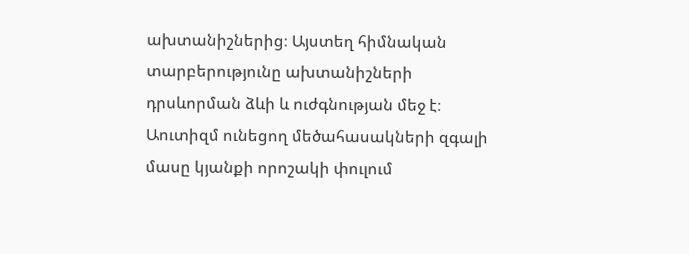ախտանիշներից։ Այստեղ հիմնական տարբերությունը ախտանիշների դրսևորման ձևի և ուժգնության մեջ է։ Աուտիզմ ունեցող մեծահասակների զգալի մասը կյանքի որոշակի փուլում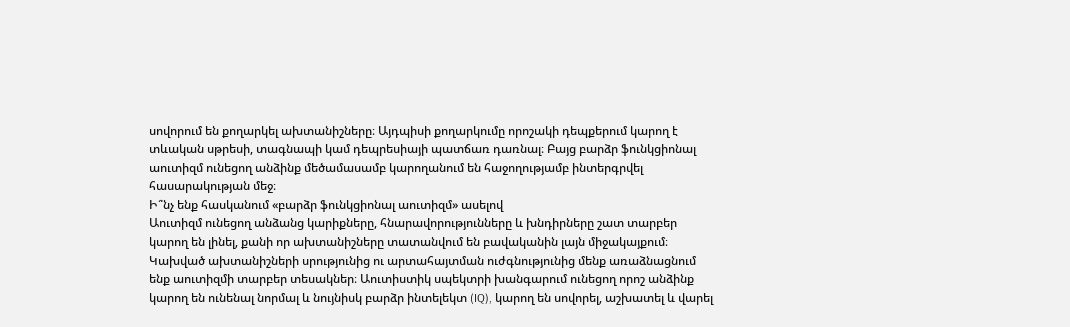սովորում են քողարկել ախտանիշները։ Այդպիսի քողարկումը որոշակի դեպքերում կարող է տևական սթրեսի, տագնապի կամ դեպրեսիայի պատճառ դառնալ։ Բայց բարձր ֆունկցիոնալ աուտիզմ ունեցող անձինք մեծամասամբ կարողանում են հաջողությամբ ինտերգրվել հասարակության մեջ։
Ի՞նչ ենք հասկանում «բարձր ֆունկցիոնալ աուտիզմ» ասելով
Աուտիզմ ունեցող անձանց կարիքները, հնարավորությունները և խնդիրները շատ տարբեր կարող են լինել, քանի որ ախտանիշները տատանվում են բավականին լայն միջակայքում։ Կախված ախտանիշների սրությունից ու արտահայտման ուժգնությունից մենք առաձնացնում ենք աուտիզմի տարբեր տեսակներ։ Աուտիստիկ սպեկտրի խանգարում ունեցող որոշ անձինք կարող են ունենալ նորմալ և նույնիսկ բարձր ինտելեկտ (IQ), կարող են սովորել, աշխատել և վարել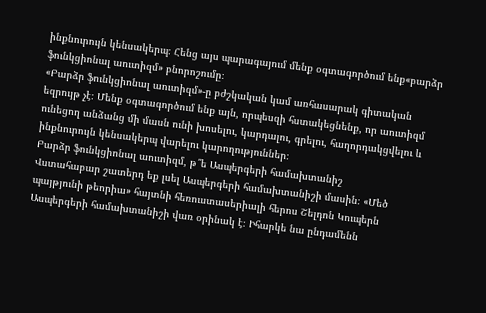ինքնուրույն կենսակերպ։ Հենց այս պարագայում մենք օգտագործում ենք«բարձր ֆունկցիոնալ աուտիզմ» բնորոշումը։
«Բարձր ֆունկցիոնալ աուտիզմ»-ը բժշկական կամ առհասարակ գիտական եզրույթ չէ։ Մենք օգտագործում ենք այն, որպեսզի հստակեցնենք, որ աուտիզմ ունեցող անձանց մի մասն ունի խոսելու, կարդալու, գրելու, հաղորդակցվելու և ինքնուրույն կենսակերպ վարելու կարողություններ։
Բարձր ֆունկցիոնալ աուտիզմ, թ՞ե Ասպերգերի համախտանիշ
Վստահաբար շատերդ եք լսել Ասպերգերի համախտանիշի մասին։ «Մեծ պայթյունի թեորիա» հայտնի հեռուստասերիալի հերոս Շելդոն Կուպերն Ասպերգերի համախտանիշի վառ օրինակ է։ Իհարկե նա ընդամենն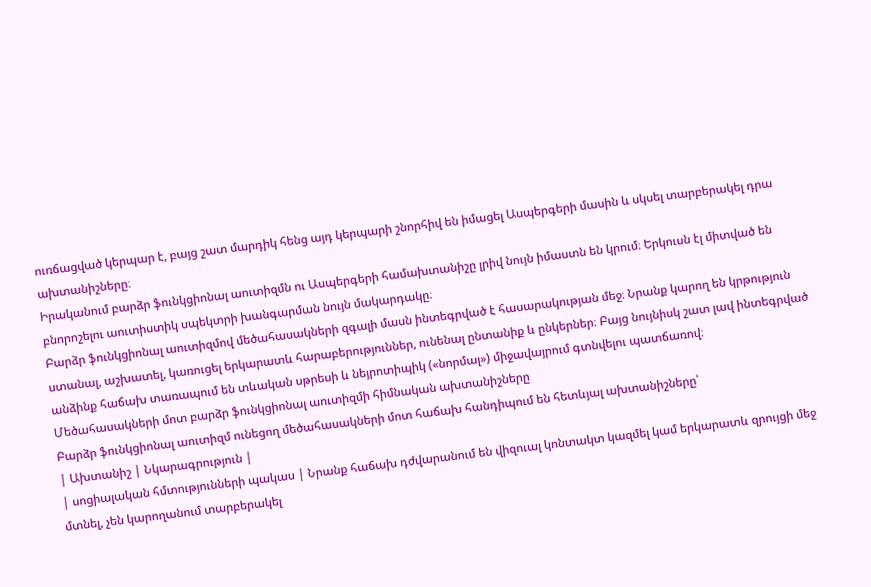ուռճացված կերպար է, բայց շատ մարդիկ հենց այդ կերպարի շնորհիվ են իմացել Ասպերգերի մասին և սկսել տարբերակել դրա ախտանիշները։
Իրականում բարձր ֆունկցիոնալ աուտիզմն ու Ասպերգերի համախտանիշը լրիվ նույն իմաստն են կրում։ Երկուսն էլ միտված են բնորոշելու աուտիստիկ սպեկտրի խանգարման նույն մակարդակը։
Բարձր ֆունկցիոնալ աուտիզմով մեծահասակների զգալի մասն ինտեգրված է հասարակության մեջ։ Նրանք կարող են կրթություն ստանալ, աշխատել, կառուցել երկարատև հարաբերություններ, ունենալ ընտանիք և ընկերներ։ Բայց նույնիսկ շատ լավ ինտեգրված անձինք հաճախ տառապում են տևական սթրեսի և նեյրոտիպիկ («նորմալ») միջավայրում գտնվելու պատճառով։
Մեծահասակների մոտ բարձր ֆունկցիոնալ աուտիզմի հիմնական ախտանիշները
Բարձր ֆունկցիոնալ աուտիզմ ունեցող մեծահասակների մոտ հաճախ հանդիպում են հետևյալ ախտանիշները՝
| Ախտանիշ | Նկարագրություն |
| սոցիալական հմտությունների պակաս | Նրանք հաճախ դժվարանում են վիզուալ կոնտակտ կազմել կամ երկարատև զրույցի մեջ մտնել, չեն կարողանում տարբերակել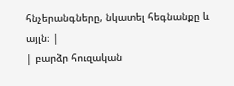հնչերանգները, նկատել հեգնանքը և այլն։ |
| բարձր հուզական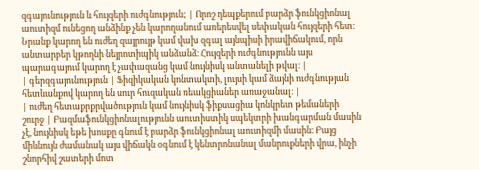զգայունություն և հույզերի ուժգնություն; | Որոշ դեպքերում բարձր ֆունկցիոնալ աուտիզմ ունեցող անձինք չեն կարողանում առերեսվել սեփական հույզերի հետ։ Նրանք կարող են ուժեղ զայրույթ կամ վախ զգալ այնպիսի իրավիճակում, որն անտարբեր կթողնի նեյրոտիպիկ անձանձ։ Հույզերի ուժգնությունն այս պարագայում կարող է չափազանց կամ նույնիսկ անտանելի թվալ։ |
| գերզգայունություն | Ֆիզիկական կոնտակտի, լույսի կամ ձայնի ուժգնության հետևանքով կարող են սուր հուզական ռեակցիաներ առաջանալ։ |
| ուժեղ հետաքրքրվածություն կամ նույնիսկ ֆիքսացիա կոնկրետ թեմաների շուրջ | Բազմաֆունկցիոնալությունն աուտիստիկ սպեկտրի խանգարման մասին չէ, նույնիսկ եթե խոսքը գնում է բարձր ֆունկցիոնալ աուտիզմի մասին։ Բայց միևնույն ժամանակ այս վիճակն օգնում է կենտրոնանալ մանրուքների վրա, ինչի շնորհիվ շատերի մոտ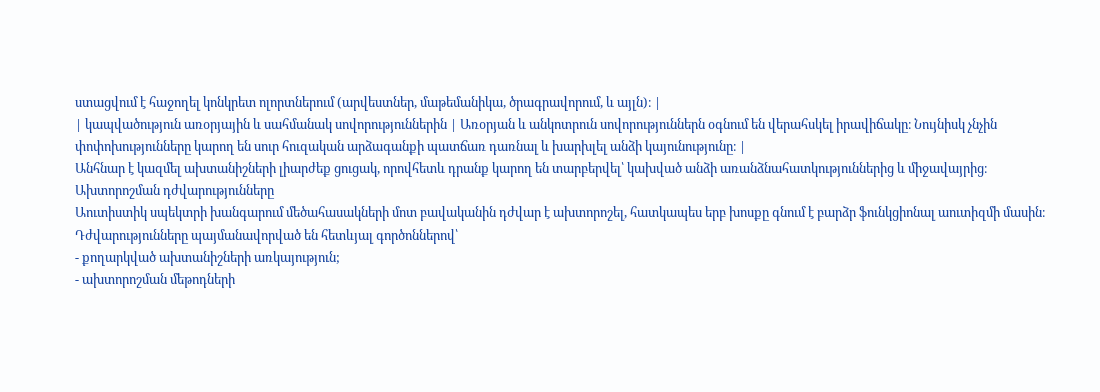ստացվում է հաջողել կոնկրետ ոլորտներում (արվեստներ, մաթեմանիկա, ծրագրավորում, և այլն)։ |
| կապվածություն առօրյային և սահմանակ սովորություններին | Առօրյան և անկոտրուն սովորություններն օգնում են վերահսկել իրավիճակը։ Նույնիսկ չնչին փոփոխությունները կարող են սուր հուզական արձագանքի պատճառ դառնալ և խարխլել անձի կայունությունը։ |
Անհնար է կազմել ախտանիշների լիարժեք ցուցակ, որովհետև դրանք կարող են տարբերվել՝ կախված անձի առանձնահատկություններից և միջավայրից։
Ախտորոշման դժվարությունները
Աուտիստիկ սպեկտրի խանգարում մեծահասակների մոտ բավականին դժվար է ախտորոշել, հատկապես երբ խոսքը գնում է բարձր ֆունկցիոնալ աուտիզմի մասին։
Դժվարությունները պայմանավորված են հետևյալ գործոններով՝
- քողարկված ախտանիշների առկայություն;
- ախտորոշման մեթոդների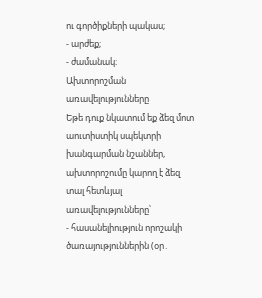ու գործիքների պակաս;
- արժեք;
- ժամանակ։
Ախտորոշման առավելությունները
Եթե դուք նկատում եք ձեզ մոտ աուտիստիկ սպեկտրի խանգարման նշաններ, ախտորոշումը կարող է ձեզ տալ հետևյալ առավելությունները՝
- հասանելիություն որոշակի ծառայություններին (օր․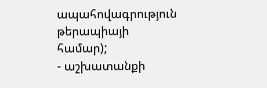ապահովագրություն թերապիայի համար);
- աշխատանքի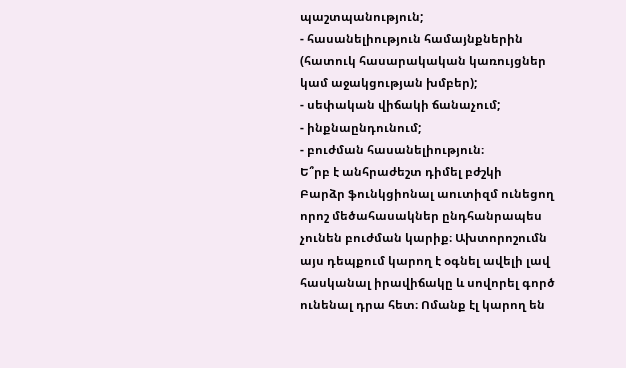պաշտպանություն;
- հասանելիություն համայնքներին (հատուկ հասարակական կառույցներ կամ աջակցության խմբեր);
- սեփական վիճակի ճանաչում;
- ինքնաընդունում;
- բուժման հասանելիություն։
Ե՞րբ է անհրաժեշտ դիմել բժշկի
Բարձր ֆունկցիոնալ աուտիզմ ունեցող որոշ մեծահասակներ ընդհանրապես չունեն բուժման կարիք։ Ախտորոշումն այս դեպքում կարող է օգնել ավելի լավ հասկանալ իրավիճակը և սովորել գործ ունենալ դրա հետ։ Ոմանք էլ կարող են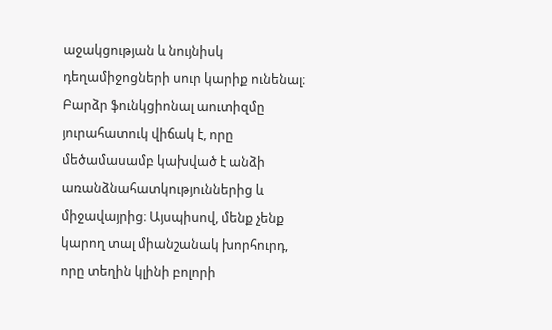աջակցության և նույնիսկ դեղամիջոցների սուր կարիք ունենալ։
Բարձր ֆունկցիոնալ աուտիզմը յուրահատուկ վիճակ է, որը մեծամասամբ կախված է անձի առանձնահատկություններից և միջավայրից։ Այսպիսով, մենք չենք կարող տալ միանշանակ խորհուրդ, որը տեղին կլինի բոլորի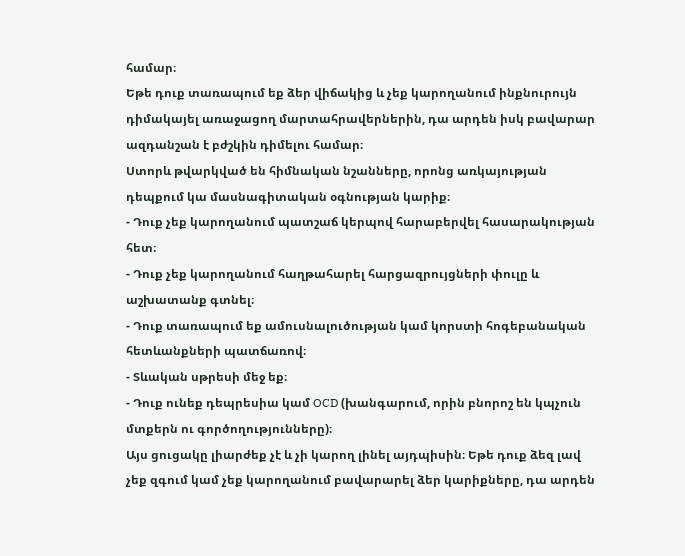համար։
Եթե դուք տառապում եք ձեր վիճակից և չեք կարողանում ինքնուրույն դիմակայել առաջացող մարտահրավերներին, դա արդեն իսկ բավարար ազդանշան է բժշկին դիմելու համար։
Ստորև թվարկված են հիմնական նշանները, որոնց առկայության դեպքում կա մասնագիտական օգնության կարիք։
- Դուք չեք կարողանում պատշաճ կերպով հարաբերվել հասարակության հետ։
- Դուք չեք կարողանում հաղթահարել հարցազրույցների փուլը և աշխատանք գտնել։
- Դուք տառապում եք ամուսնալուծության կամ կորստի հոգեբանական հետևանքների պատճառով։
- Տևական սթրեսի մեջ եք։
- Դուք ունեք դեպրեսիա կամ OCD (խանգարում, որին բնորոշ են կպչուն մտքերն ու գործողությունները)։
Այս ցուցակը լիարժեք չէ և չի կարող լինել այդպիսին։ Եթե դուք ձեզ լավ չեք զգում կամ չեք կարողանում բավարարել ձեր կարիքները, դա արդեն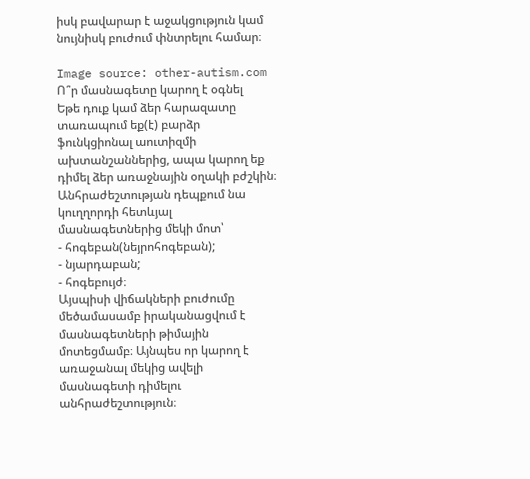իսկ բավարար է աջակցություն կամ նույնիսկ բուժում փնտրելու համար։

Image source: other-autism.com
Ո՞ր մասնագետը կարող է օգնել
Եթե դուք կամ ձեր հարազատը տառապում եք(է) բարձր ֆունկցիոնալ աուտիզմի ախտանշաններից, ապա կարող եք դիմել ձեր առաջնային օղակի բժշկին։ Անհրաժեշտության դեպքում նա կուղղորդի հետևյալ մասնագետներից մեկի մոտ՝
- հոգեբան(նեյրոհոգեբան);
- նյարդաբան;
- հոգեբույժ։
Այսպիսի վիճակների բուժումը մեծամասամբ իրականացվում է մասնագետների թիմային մոտեցմամբ։ Այնպես որ կարող է առաջանալ մեկից ավելի մասնագետի դիմելու անհրաժեշտություն։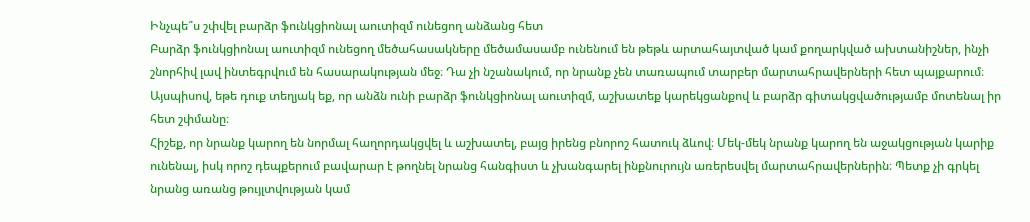Ինչպե՞ս շփվել բարձր ֆունկցիոնալ աուտիզմ ունեցող անձանց հետ
Բարձր ֆունկցիոնալ աուտիզմ ունեցող մեծահասակները մեծամասամբ ունենում են թեթև արտահայտված կամ քողարկված ախտանիշներ, ինչի շնորհիվ լավ ինտեգրվում են հասարակության մեջ։ Դա չի նշանակում, որ նրանք չեն տառապում տարբեր մարտահրավերների հետ պայքարում։ Այսպիսով, եթե դուք տեղյակ եք, որ անձն ունի բարձր ֆունկցիոնալ աուտիզմ, աշխատեք կարեկցանքով և բարձր գիտակցվածությամբ մոտենալ իր հետ շփմանը։
Հիշեք, որ նրանք կարող են նորմալ հաղորդակցվել և աշխատել, բայց իրենց բնորոշ հատուկ ձևով։ Մեկ-մեկ նրանք կարող են աջակցության կարիք ունենալ, իսկ որոշ դեպքերում բավարար է թողնել նրանց հանգիստ և չխանգարել ինքնուրույն առերեսվել մարտահրավերներին։ Պետք չի գրկել նրանց առանց թույլտվության կամ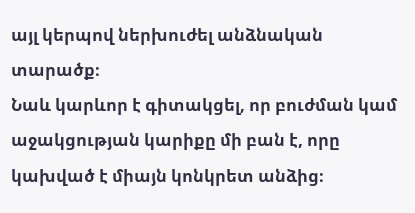այլ կերպով ներխուժել անձնական տարածք։
Նաև կարևոր է գիտակցել, որ բուժման կամ աջակցության կարիքը մի բան է, որը կախված է միայն կոնկրետ անձից։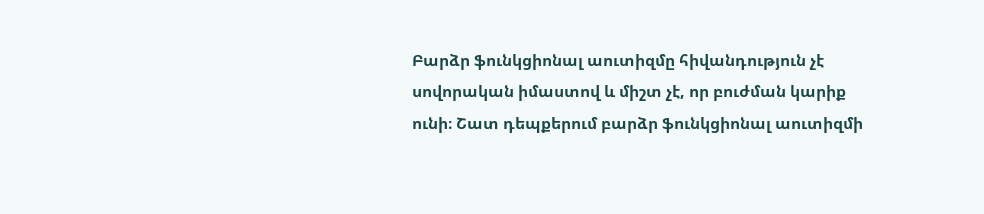Բարձր ֆունկցիոնալ աուտիզմը հիվանդություն չէ սովորական իմաստով և միշտ չէ, որ բուժման կարիք ունի։ Շատ դեպքերում բարձր ֆունկցիոնալ աուտիզմի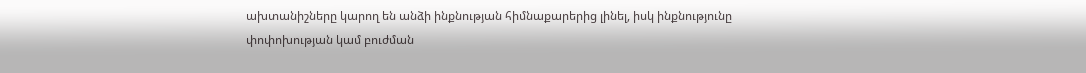ախտանիշները կարող են անձի ինքնության հիմնաքարերից լինել, իսկ ինքնությունը փոփոխության կամ բուժման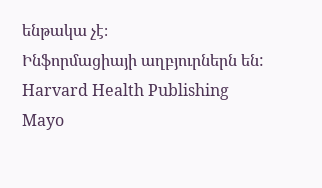ենթակա չէ։
Ինֆորմացիայի աղբյուրներն են:
Harvard Health Publishing
Mayo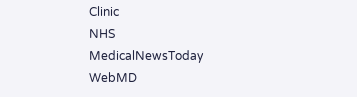Clinic
NHS
MedicalNewsToday
WebMD